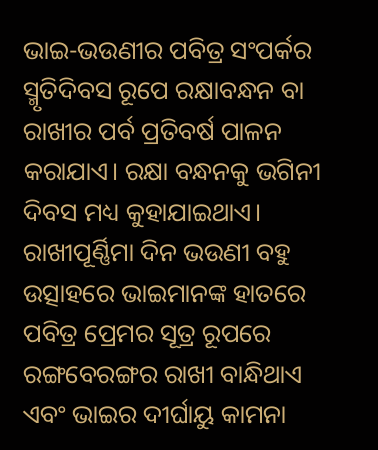ଭାଇ-ଭଉଣୀର ପବିତ୍ର ସଂପର୍କର ସ୍ମୃତିଦିବସ ରୂପେ ରକ୍ଷାବନ୍ଧନ ବା ରାଖୀର ପର୍ବ ପ୍ରତିବର୍ଷ ପାଳନ କରାଯାଏ। ରକ୍ଷା ବନ୍ଧନକୁ ଭଗିନୀ ଦିବସ ମଧ୍ୟ କୁହାଯାଇଥାଏ। ରାଖୀପୂର୍ଣ୍ଣିମା ଦିନ ଭଉଣୀ ବହୁ ଉତ୍ସାହରେ ଭାଇମାନଙ୍କ ହାତରେ ପବିତ୍ର ପ୍ରେମର ସୂତ୍ର ରୂପରେ ରଙ୍ଗବେରଙ୍ଗର ରାଖୀ ବାନ୍ଧିଥାଏ ଏବଂ ଭାଇର ଦୀର୍ଘାୟୁ କାମନା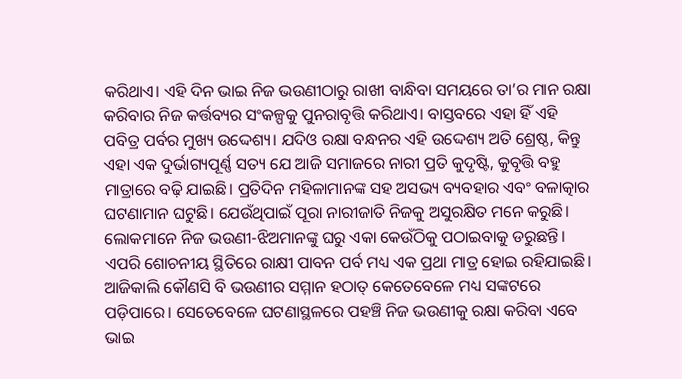କରିଥାଏ। ଏହି ଦିନ ଭାଇ ନିଜ ଭଉଣୀଠାରୁ ରାଖୀ ବାନ୍ଧିବା ସମୟରେ ତା’ର ମାନ ରକ୍ଷା କରିବାର ନିଜ କର୍ତ୍ତବ୍ୟର ସଂକଳ୍ପକୁ ପୁନରାବୃତ୍ତି କରିଥାଏ। ବାସ୍ତବରେ ଏହା ହିଁ ଏହି ପବିତ୍ର ପର୍ବର ମୁଖ୍ୟ ଉଦ୍ଦେଶ୍ୟ। ଯଦିଓ ରକ୍ଷା ବନ୍ଧନର ଏହି ଉଦ୍ଦେଶ୍ୟ ଅତି ଶ୍ରେଷ୍ଠ, କିନ୍ତୁ ଏହା ଏକ ଦୁର୍ଭାଗ୍ୟପୂର୍ଣ୍ଣ ସତ୍ୟ ଯେ ଆଜି ସମାଜରେ ନାରୀ ପ୍ରତି କୁଦୃଷ୍ଟି, କୁବୃତ୍ତି ବହୁ ମାତ୍ରାରେ ବଢ଼ି ଯାଇଛି। ପ୍ରତିଦିନ ମହିଳାମାନଙ୍କ ସହ ଅସଭ୍ୟ ବ୍ୟବହାର ଏବଂ ବଳାତ୍କାର ଘଟଣାମାନ ଘଟୁଛି। ଯେଉଁଥିପାଇଁ ପୂରା ନାରୀଜାତି ନିଜକୁ ଅସୁରକ୍ଷିତ ମନେ କରୁଛି। ଲୋକମାନେ ନିଜ ଭଉଣୀ-ଝିଅମାନଙ୍କୁ ଘରୁ ଏକା କେଉଁଠିକୁ ପଠାଇବାକୁ ଡରୁଛନ୍ତି। ଏପରି ଶୋଚନୀୟ ସ୍ଥିତିରେ ରାକ୍ଷୀ ପାବନ ପର୍ବ ମଧ୍ୟ ଏକ ପ୍ରଥା ମାତ୍ର ହୋଇ ରହିଯାଇଛି। ଆଜିକାଲି କୌଣସି ବି ଭଉଣୀର ସମ୍ମାନ ହଠାତ୍ କେତେବେଳେ ମଧ୍ୟ ସଙ୍କଟରେ ପଡ଼ିପାରେ। ସେତେବେଳେ ଘଟଣାସ୍ଥଳରେ ପହଞ୍ଚି ନିଜ ଭଉଣୀକୁ ରକ୍ଷା କରିବା ଏବେ ଭାଇ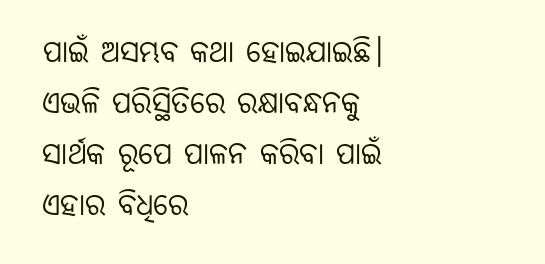ପାଇଁ ଅସମ୍ଭବ କଥା ହୋଇଯାଇଛି।
ଏଭଳି ପରିସ୍ଥିତିରେ ରକ୍ଷାବନ୍ଧନକୁ ସାର୍ଥକ ରୂପେ ପାଳନ କରିବା ପାଇଁ ଏହାର ବିଧିରେ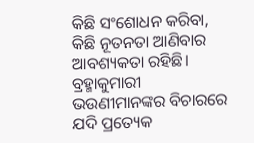କିଛି ସଂଶୋଧନ କରିବା, କିଛି ନୂତନତା ଆଣିବାର ଆବଶ୍ୟକତା ରହିଛି। ବ୍ରହ୍ମାକୁମାରୀ ଭଉଣୀମାନଙ୍କର ବିଚାରରେ ଯଦି ପ୍ରତ୍ୟେକ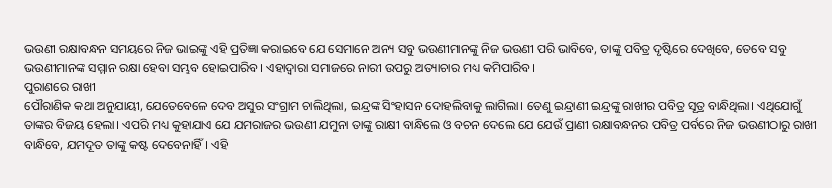ଭଉଣୀ ରକ୍ଷାବନ୍ଧନ ସମୟରେ ନିଜ ଭାଇଙ୍କୁ ଏହି ପ୍ରତିଜ୍ଞା କରାଇବେ ଯେ ସେମାନେ ଅନ୍ୟ ସବୁ ଭଉଣୀମାନଙ୍କୁ ନିଜ ଭଉଣୀ ପରି ଭାବିବେ, ତାଙ୍କୁ ପବିତ୍ର ଦୃଷ୍ଟିରେ ଦେଖିବେ, ତେବେ ସବୁ ଭଉଣୀମାନଙ୍କ ସମ୍ମାନ ରକ୍ଷା ହେବା ସମ୍ଭବ ହୋଇପାରିବ। ଏହାଦ୍ବାରା ସମାଜରେ ନାରୀ ଉପରୁ ଅତ୍ୟାଚାର ମଧ୍ୟ କମିପାରିବ।
ପୁରାଣରେ ରାଖୀ
ପୌରାଣିକ କଥା ଅନୁଯାୟୀ, ଯେତେବେଳେ ଦେବ ଅସୁର ସଂଗ୍ରାମ ଚାଲିଥିଲା, ଇନ୍ଦ୍ରଙ୍କ ସିଂହାସନ ଦୋହଲିବାକୁ ଲାଗିଲା। ତେଣୁ ଇନ୍ଦ୍ରାଣୀ ଇନ୍ଦ୍ରଙ୍କୁ ରାଖୀର ପବିତ୍ର ସୂତ୍ର ବାନ୍ଧିଥିଲା। ଏଥିଯୋଗୁଁ ତାଙ୍କର ବିଜୟ ହେଲା। ଏପରି ମଧ୍ୟ କୁହାଯାଏ ଯେ ଯମରାଜର ଭଉଣୀ ଯମୁନା ତାଙ୍କୁ ରାକ୍ଷୀ ବାନ୍ଧିଲେ ଓ ବଚନ ଦେଲେ ଯେ ଯେଉଁ ପ୍ରାଣୀ ରକ୍ଷାବନ୍ଧନର ପବିତ୍ର ପର୍ବରେ ନିଜ ଭଉଣୀଠାରୁ ରାଖୀ ବାନ୍ଧିବେ, ଯମଦୂତ ତାଙ୍କୁ କଷ୍ଟ ଦେବେନାହିଁ। ଏହି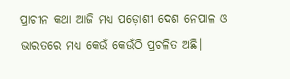ପ୍ରାଚୀନ କଥା ଆଜି ମଧ୍ୟ ପଡ଼ୋଶୀ ଦେଶ ନେପାଳ ଓ ଭାରତରେ ମଧ୍ୟ କେଉଁ କେଉଁଠି ପ୍ରଚଳିତ ଅଛି।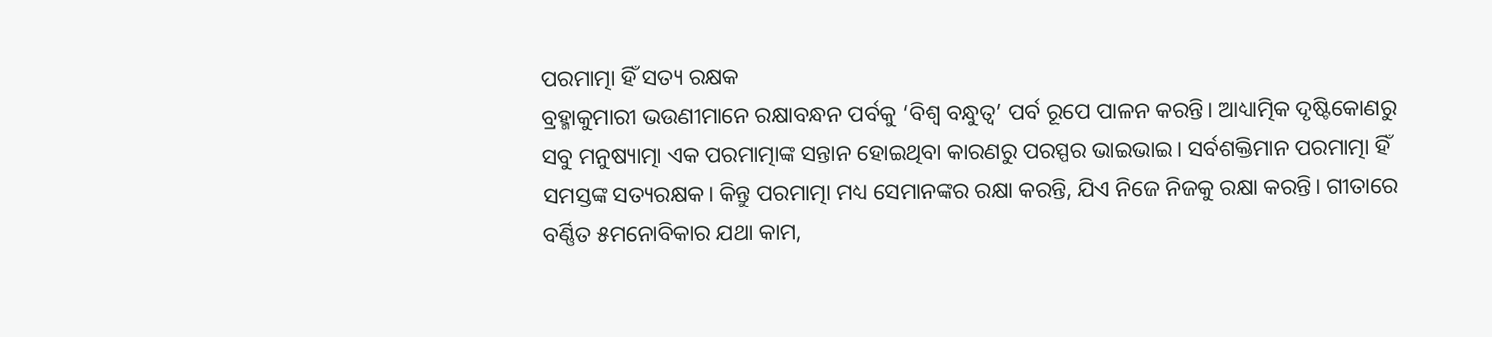ପରମାତ୍ମା ହିଁ ସତ୍ୟ ରକ୍ଷକ
ବ୍ରହ୍ମାକୁମାରୀ ଭଉଣୀମାନେ ରକ୍ଷାବନ୍ଧନ ପର୍ବକୁ ‘ବିଶ୍ୱ ବନ୍ଧୁତ୍ୱ’ ପର୍ବ ରୂପେ ପାଳନ କରନ୍ତି। ଆଧ୍ୟାତ୍ମିକ ଦୃଷ୍ଟିକୋଣରୁ ସବୁ ମନୁଷ୍ୟାତ୍ମା ଏକ ପରମାତ୍ମାଙ୍କ ସନ୍ତାନ ହୋଇଥିବା କାରଣରୁ ପରସ୍ପର ଭାଇଭାଇ। ସର୍ବଶକ୍ତିମାନ ପରମାତ୍ମା ହିଁ ସମସ୍ତଙ୍କ ସତ୍ୟରକ୍ଷକ। କିନ୍ତୁ ପରମାତ୍ମା ମଧ୍ୟ ସେମାନଙ୍କର ରକ୍ଷା କରନ୍ତି, ଯିଏ ନିଜେ ନିଜକୁ ରକ୍ଷା କରନ୍ତି। ଗୀତାରେ ବର୍ଣ୍ଣିତ ୫ମନୋବିକାର ଯଥା କାମ,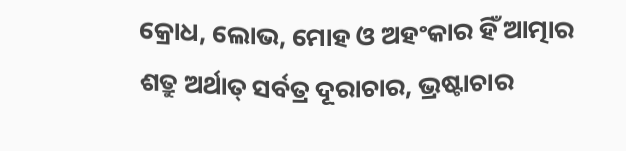କ୍ରୋଧ, ଲୋଭ, ମୋହ ଓ ଅହଂକାର ହିଁ ଆତ୍ମାର ଶତ୍ରୁ ଅର୍ଥାତ୍ ସର୍ବତ୍ର ଦୂରାଚାର, ଭ୍ରଷ୍ଟାଚାର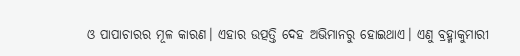ଓ ପାପାଚାରର ମୂଳ କାରଣ। ଏହାର ଉତ୍ପତ୍ତି ଦେହ ଅଭିମାନରୁ ହୋଇଥାଏ। ଏଣୁ ବ୍ରହ୍ମାକୁମାରୀ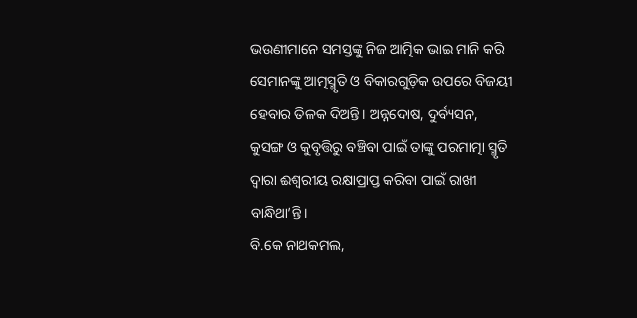ଭଉଣୀମାନେ ସମସ୍ତଙ୍କୁ ନିଜ ଆତ୍ମିକ ଭାଇ ମାନି କରି ସେମାନଙ୍କୁ ଆତ୍ମସ୍ମୃତି ଓ ବିକାରଗୁଡ଼ିକ ଉପରେ ବିଜୟୀ ହେବାର ତିଳକ ଦିଅନ୍ତି। ଅନ୍ନଦୋଷ, ଦୁର୍ବ୍ୟସନ, କୁସଙ୍ଗ ଓ କୁବୃତ୍ତିରୁ ବଞ୍ଚିବା ପାଇଁ ତାଙ୍କୁ ପରମାତ୍ମା ସ୍ମୃତି ଦ୍ୱାରା ଈଶ୍ୱରୀୟ ରକ୍ଷାପ୍ରାପ୍ତ କରିବା ପାଇଁ ରାଖୀ ବାନ୍ଧିଥା’ନ୍ତି।
ବି.କେ ନାଥକମଲ,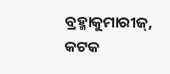ବ୍ରହ୍ମାକୁମାରୀଜ୍, କଟକ